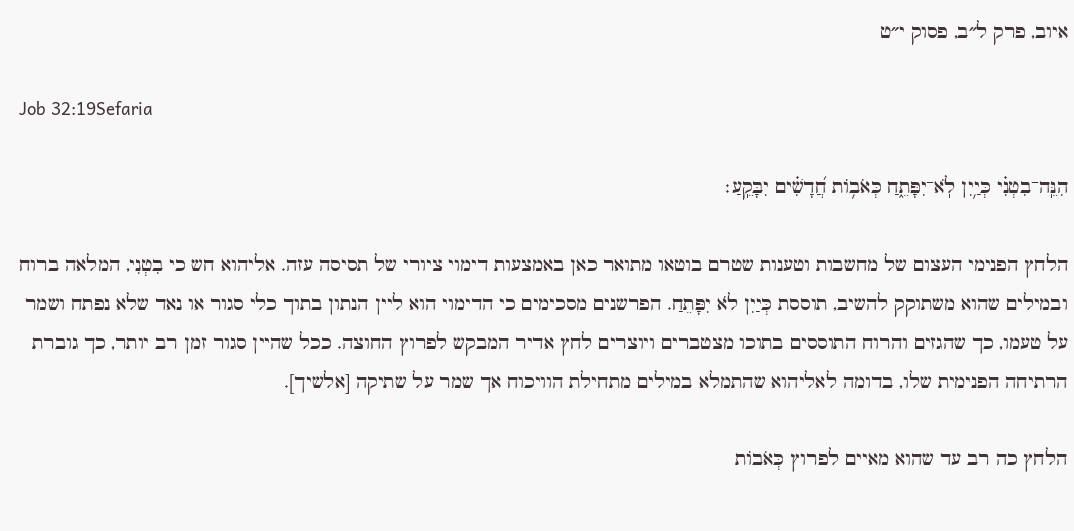איוב, פרק ל״ב, פסוק י״ט

Job 32:19Sefaria

הִנֵּֽה־בִטְנִ֗י כְּיַ֥יִן לֹֽא־יִפָּתֵ֑חַ כְּאֹב֥וֹת חֲ֝דָשִׁ֗ים יִבָּקֵֽעַ׃

הלחץ הפנימי העצום של מחשבות וטענות שטרם בוטאו מתואר כאן באמצעות דימוי ציורי של תסיסה עזה. אליהוא חש כי בִטְנִי, המלאה ברוח ובמילים שהוא משתוקק להשיב, תוססת כְּיַיִן לֹא יִפָּתֵחַ. הפרשנים מסכימים כי הדימוי הוא ליין הנתון בתוך כלי סגור או נאד שלא נפתח ושמר על טעמו, כך שהגזים והרוח התוססים בתוכו מצטברים ויוצרים לחץ אדיר המבקש לפרוץ החוצה. ככל שהיין סגור זמן רב יותר, כך גוברת הרתיחה הפנימית שלו, בדומה לאליהוא שהתמלא במילים מתחילת הוויכוח אך שמר על שתיקה [אלשיך].

הלחץ כה רב עד שהוא מאיים לפרוץ כְּאֹבוֹת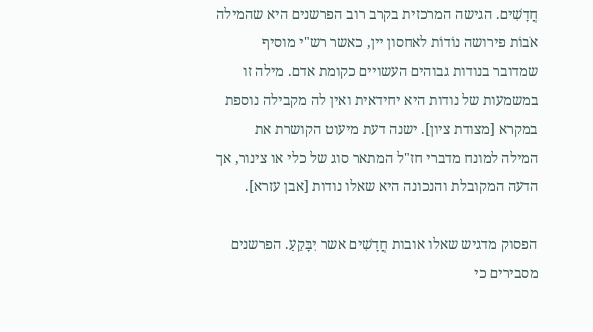חֲדָשִׁים. הגישה המרכזית בקרב רוב הפרשנים היא שהמילה אֹבוֹת פירושה נוֹדוֹת לאחסון יין, כאשר רש"י מוסיף שמדובר בנודות גבוהים העשויים כקומת אדם. מילה זו במשמעות של נודות היא יחידאית ואין לה מקבילה נוספת במקרא [מצודת ציון]. ישנה דעת מיעוט הקושרת את המילה למונח מדברי חז"ל המתאר סוג של כלי או צינור, אך הדעה המקובלת והנכונה היא שאלו נודות [אבן עזרא].

הפסוק מדגיש שאלו אובות חֲדָשִׁים אשר יִבָּקֵעַ. הפרשנים מסבירים כי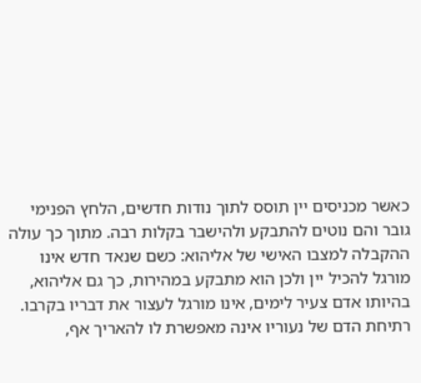כאשר מכניסים יין תוסס לתוך נודות חדשים, הלחץ הפנימי גובר והם נוטים להתבקע ולהישבר בקלות רבה. מתוך כך עולה ההקבלה למצבו האישי של אליהוא: כשם שנאד חדש אינו מורגל להכיל יין ולכן הוא מתבקע במהירות, כך גם אליהוא, בהיותו אדם צעיר לימים, אינו מורגל לעצור את דבריו בקרבו. רתיחת הדם של נעוריו אינה מאפשרת לו להאריך אף,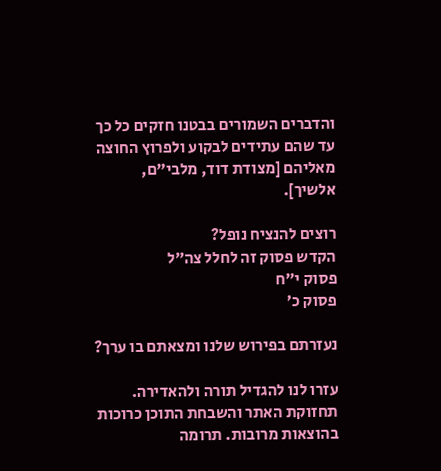והדברים השמורים בבטנו חזקים כל כך עד שהם עתידים לבקוע ולפרוץ החוצה מאליהם [מצודת דוד, מלבי"ם, אלשיך].

רוצים להנציח נופל?
הקדש פסוק זה לחלל צה״ל
פסוק י״ח
פסוק כ׳

נעזרתם בפירוש שלנו ומצאתם בו ערך?

עזרו לנו להגדיל תורה ולהאדירה. תחזוקת האתר והשבחת התוכן כרוכות בהוצאות מרובות. תרומה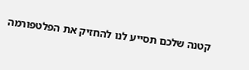קטנה שלכם תסייע לנו להחזיק את הפלטפורמה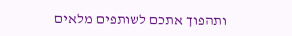ותהפוך אתכם לשותפים מלאים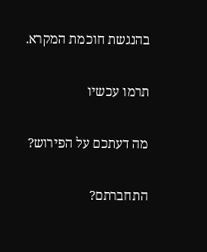בהנגשת חוכמת המקרא.

תרמו עכשיו

מה דעתכם על הפירוש?

התחברתם?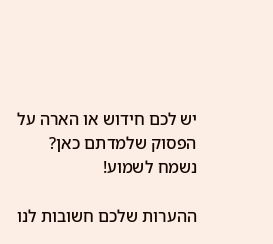יש לכם חידוש או הארה על הפסוק שלמדתם כאן? נשמח לשמוע!

ההערות שלכם חשובות לנו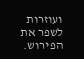ועוזרות לשפר את הפירוש.